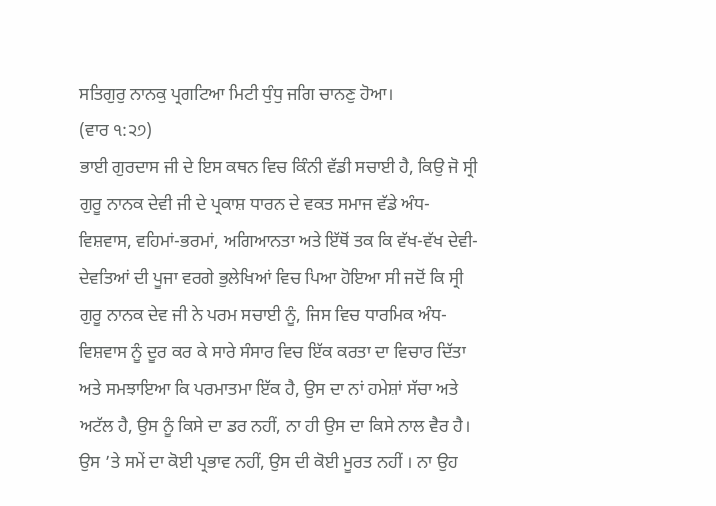ਸਤਿਗੁਰੁ ਨਾਨਕੁ ਪ੍ਰਗਟਿਆ ਮਿਟੀ ਧੁੰਧੁ ਜਗਿ ਚਾਨਣੁ ਹੋਆ।
(ਵਾਰ ੧:੨੭)
ਭਾਈ ਗੁਰਦਾਸ ਜੀ ਦੇ ਇਸ ਕਥਨ ਵਿਚ ਕਿੰਨੀ ਵੱਡੀ ਸਚਾਈ ਹੈ, ਕਿਉ ਜੋ ਸ੍ਰੀ ਗੁਰੂ ਨਾਨਕ ਦੇਵੀ ਜੀ ਦੇ ਪ੍ਰਕਾਸ਼ ਧਾਰਨ ਦੇ ਵਕਤ ਸਮਾਜ ਵੱਡੇ ਅੰਧ-ਵਿਸ਼ਵਾਸ, ਵਹਿਮਾਂ-ਭਰਮਾਂ, ਅਗਿਆਨਤਾ ਅਤੇ ਇੱਥੋਂ ਤਕ ਕਿ ਵੱਖ-ਵੱਖ ਦੇਵੀ-ਦੇਵਤਿਆਂ ਦੀ ਪੂਜਾ ਵਰਗੇ ਭੁਲੇਖਿਆਂ ਵਿਚ ਪਿਆ ਹੋਇਆ ਸੀ ਜਦੋਂ ਕਿ ਸ੍ਰੀ ਗੁਰੂ ਨਾਨਕ ਦੇਵ ਜੀ ਨੇ ਪਰਮ ਸਚਾਈ ਨੂੰ, ਜਿਸ ਵਿਚ ਧਾਰਮਿਕ ਅੰਧ-ਵਿਸ਼ਵਾਸ ਨੂੰ ਦੂਰ ਕਰ ਕੇ ਸਾਰੇ ਸੰਸਾਰ ਵਿਚ ਇੱਕ ਕਰਤਾ ਦਾ ਵਿਚਾਰ ਦਿੱਤਾ ਅਤੇ ਸਮਝਾਇਆ ਕਿ ਪਰਮਾਤਮਾ ਇੱਕ ਹੈ, ਉਸ ਦਾ ਨਾਂ ਹਮੇਸ਼ਾਂ ਸੱਚਾ ਅਤੇ ਅਟੱਲ ਹੈ, ਉਸ ਨੂੰ ਕਿਸੇ ਦਾ ਡਰ ਨਹੀਂ, ਨਾ ਹੀ ਉਸ ਦਾ ਕਿਸੇ ਨਾਲ ਵੈਰ ਹੈ। ਉਸ ’ਤੇ ਸਮੇਂ ਦਾ ਕੋਈ ਪ੍ਰਭਾਵ ਨਹੀਂ, ਉਸ ਦੀ ਕੋਈ ਮੂਰਤ ਨਹੀਂ । ਨਾ ਉਹ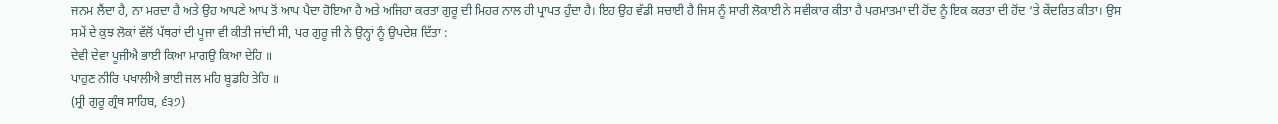ਜਨਮ ਲੈਂਦਾ ਹੈ, ਨਾ ਮਰਦਾ ਹੈ ਅਤੇ ਉਹ ਆਪਣੇ ਆਪ ਤੋਂ ਆਪ ਪੈਦਾ ਹੋਇਆ ਹੈ ਅਤੇ ਅਜਿਹਾ ਕਰਤਾ ਗੁਰੂ ਦੀ ਮਿਹਰ ਨਾਲ ਹੀ ਪ੍ਰਾਪਤ ਹੁੰਦਾ ਹੈ। ਇਹ ਉਹ ਵੱਡੀ ਸਚਾਈ ਹੈ ਜਿਸ ਨੂੰ ਸਾਰੀ ਲੋਕਾਈ ਨੇ ਸਵੀਕਾਰ ਕੀਤਾ ਹੈ ਪਰਮਾਤਮਾ ਦੀ ਹੋਂਦ ਨੂੰ ਇਕ ਕਰਤਾ ਦੀ ਹੋਂਦ ‘ਤੇ ਕੇਂਦਰਿਤ ਕੀਤਾ। ਉਸ ਸਮੇਂ ਦੇ ਕੁਝ ਲੋਕਾਂ ਵੱਲੋਂ ਪੱਥਰਾਂ ਦੀ ਪੂਜਾ ਵੀ ਕੀਤੀ ਜਾਂਦੀ ਸੀ, ਪਰ ਗੁਰੂ ਜੀ ਨੇ ਉਨ੍ਹਾਂ ਨੂੰ ਉਪਦੇਸ਼ ਦਿੱਤਾ :
ਦੇਵੀ ਦੇਵਾ ਪੂਜੀਐ ਭਾਈ ਕਿਆ ਮਾਗਉ ਕਿਆ ਦੇਹਿ ॥
ਪਾਹੁਣ ਨੀਰਿ ਪਖਾਲੀਐ ਭਾਈ ਜਲ ਮਹਿ ਬੂਡਹਿ ਤੇਹਿ ॥
(ਸ੍ਰੀ ਗੁਰੂ ਗ੍ਰੰਥ ਸਾਹਿਬ, ੬੩੭)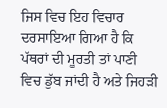ਜਿਸ ਵਿਚ ਇਹ ਵਿਚਾਰ ਦਰਸਾਇਆ ਗਿਆ ਹੈ ਕਿ ਪੱਥਰਾਂ ਦੀ ਮੂਰਤੀ ਤਾਂ ਪਾਣੀ ਵਿਚ ਡੁੱਬ ਜਾਂਦੀ ਹੈ ਅਤੇ ਜਿਹੜੀ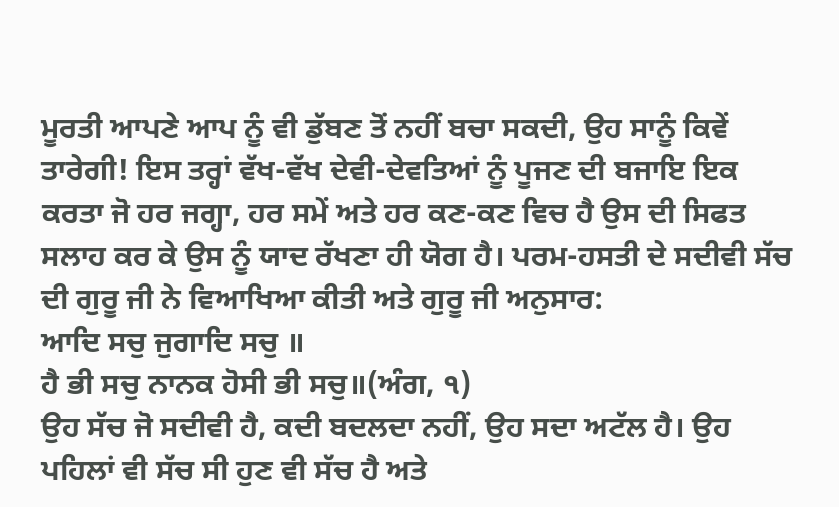ਮੂਰਤੀ ਆਪਣੇ ਆਪ ਨੂੰ ਵੀ ਡੁੱਬਣ ਤੋਂ ਨਹੀਂ ਬਚਾ ਸਕਦੀ, ਉਹ ਸਾਨੂੰ ਕਿਵੇਂ ਤਾਰੇਗੀ! ਇਸ ਤਰ੍ਹਾਂ ਵੱਖ-ਵੱਖ ਦੇਵੀ-ਦੇਵਤਿਆਂ ਨੂੰ ਪੂਜਣ ਦੀ ਬਜਾਇ ਇਕ ਕਰਤਾ ਜੋ ਹਰ ਜਗ੍ਹਾ, ਹਰ ਸਮੇਂ ਅਤੇ ਹਰ ਕਣ-ਕਣ ਵਿਚ ਹੈ ਉਸ ਦੀ ਸਿਫਤ ਸਲਾਹ ਕਰ ਕੇ ਉਸ ਨੂੰ ਯਾਦ ਰੱਖਣਾ ਹੀ ਯੋਗ ਹੈ। ਪਰਮ-ਹਸਤੀ ਦੇ ਸਦੀਵੀ ਸੱਚ ਦੀ ਗੁਰੂ ਜੀ ਨੇ ਵਿਆਖਿਆ ਕੀਤੀ ਅਤੇ ਗੁਰੂ ਜੀ ਅਨੁਸਾਰ:
ਆਦਿ ਸਚੁ ਜੁਗਾਦਿ ਸਚੁ ॥
ਹੈ ਭੀ ਸਚੁ ਨਾਨਕ ਹੋਸੀ ਭੀ ਸਚੁ॥(ਅੰਗ, ੧)
ਉਹ ਸੱਚ ਜੋ ਸਦੀਵੀ ਹੈ, ਕਦੀ ਬਦਲਦਾ ਨਹੀਂ, ਉਹ ਸਦਾ ਅਟੱਲ ਹੈ। ਉਹ
ਪਹਿਲਾਂ ਵੀ ਸੱਚ ਸੀ ਹੁਣ ਵੀ ਸੱਚ ਹੈ ਅਤੇ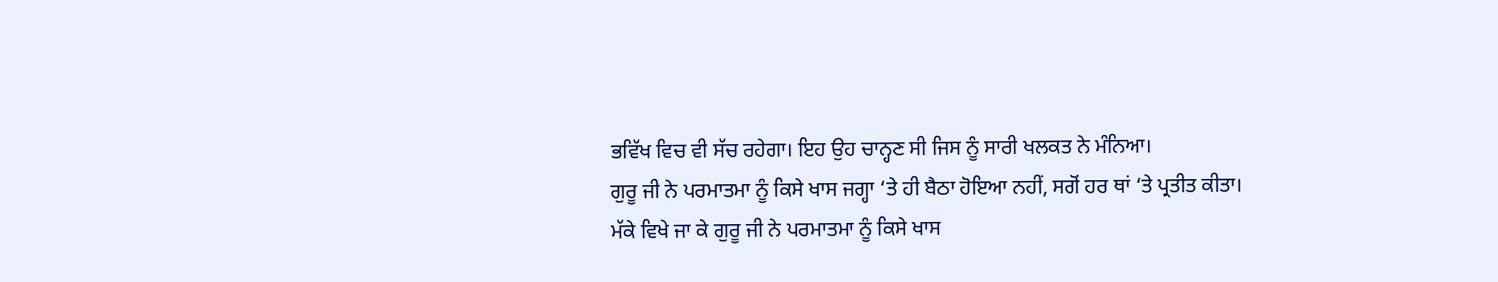ਭਵਿੱਖ ਵਿਚ ਵੀ ਸੱਚ ਰਹੇਗਾ। ਇਹ ਉਹ ਚਾਨ੍ਹਣ ਸੀ ਜਿਸ ਨੂੰ ਸਾਰੀ ਖਲਕਤ ਨੇ ਮੰਨਿਆ।
ਗੁਰੂ ਜੀ ਨੇ ਪਰਮਾਤਮਾ ਨੂੰ ਕਿਸੇ ਖਾਸ ਜਗ੍ਹਾ ‘ਤੇ ਹੀ ਬੈਠਾ ਹੋਇਆ ਨਹੀਂ, ਸਗੋਂ ਹਰ ਥਾਂ ‘ਤੇ ਪ੍ਰਤੀਤ ਕੀਤਾ। ਮੱਕੇ ਵਿਖੇ ਜਾ ਕੇ ਗੁਰੂ ਜੀ ਨੇ ਪਰਮਾਤਮਾ ਨੂੰ ਕਿਸੇ ਖਾਸ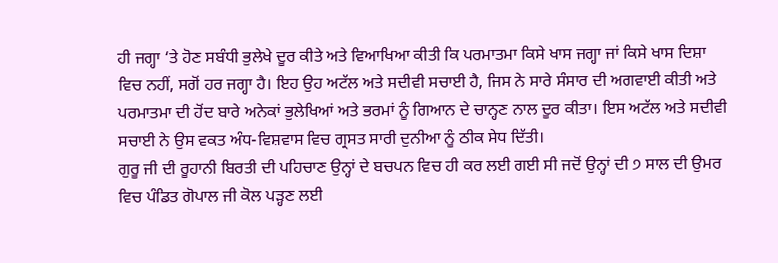ਹੀ ਜਗ੍ਹਾ ‘ਤੇ ਹੋਣ ਸਬੰਧੀ ਭੁਲੇਖੇ ਦੂਰ ਕੀਤੇ ਅਤੇ ਵਿਆਖਿਆ ਕੀਤੀ ਕਿ ਪਰਮਾਤਮਾ ਕਿਸੇ ਖਾਸ ਜਗ੍ਹਾ ਜਾਂ ਕਿਸੇ ਖਾਸ ਦਿਸ਼ਾ ਵਿਚ ਨਹੀਂ, ਸਗੋਂ ਹਰ ਜਗ੍ਹਾ ਹੈ। ਇਹ ਉਹ ਅਟੱਲ ਅਤੇ ਸਦੀਵੀ ਸਚਾਈ ਹੈ, ਜਿਸ ਨੇ ਸਾਰੇ ਸੰਸਾਰ ਦੀ ਅਗਵਾਈ ਕੀਤੀ ਅਤੇ ਪਰਮਾਤਮਾ ਦੀ ਹੋਂਦ ਬਾਰੇ ਅਨੇਕਾਂ ਭੁਲੇਖਿਆਂ ਅਤੇ ਭਰਮਾਂ ਨੂੰ ਗਿਆਨ ਦੇ ਚਾਨ੍ਹਣ ਨਾਲ ਦੂਰ ਕੀਤਾ। ਇਸ ਅਟੱਲ ਅਤੇ ਸਦੀਵੀ ਸਚਾਈ ਨੇ ਉਸ ਵਕਤ ਅੰਧ-ਵਿਸ਼ਵਾਸ ਵਿਚ ਗ੍ਰਸਤ ਸਾਰੀ ਦੁਨੀਆ ਨੂੰ ਠੀਕ ਸੇਧ ਦਿੱਤੀ।
ਗੁਰੂ ਜੀ ਦੀ ਰੂਹਾਨੀ ਬਿਰਤੀ ਦੀ ਪਹਿਚਾਣ ਉਨ੍ਹਾਂ ਦੇ ਬਚਪਨ ਵਿਚ ਹੀ ਕਰ ਲਈ ਗਈ ਸੀ ਜਦੋਂ ਉਨ੍ਹਾਂ ਦੀ ੭ ਸਾਲ ਦੀ ਉਮਰ ਵਿਚ ਪੰਡਿਤ ਗੋਪਾਲ ਜੀ ਕੋਲ ਪੜ੍ਹਣ ਲਈ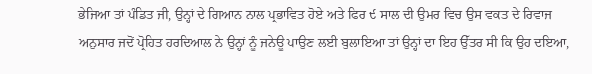ਭੇਜਿਆ ਤਾਂ ਪੰਡਿਤ ਜੀ, ਉਨ੍ਹਾਂ ਦੇ ਗਿਆਨ ਨਾਲ ਪ੍ਰਭਾਵਿਤ ਹੋਏ ਅਤੇ ਫਿਰ ੯ ਸਾਲ ਦੀ ਉਮਰ ਵਿਚ ਉਸ ਵਕਤ ਦੇ ਰਿਵਾਜ ਅਨੁਸਾਰ ਜਦੋਂ ਪ੍ਰੋਹਿਤ ਹਰਦਿਆਲ ਨੇ ਉਨ੍ਹਾਂ ਨੂੰ ਜਨੇਊ ਪਾਉਣ ਲਈ ਬੁਲਾਇਆ ਤਾਂ ਉਨ੍ਹਾਂ ਦਾ ਇਹ ਉੱਤਰ ਸੀ ਕਿ ਉਹ ਦਇਆ,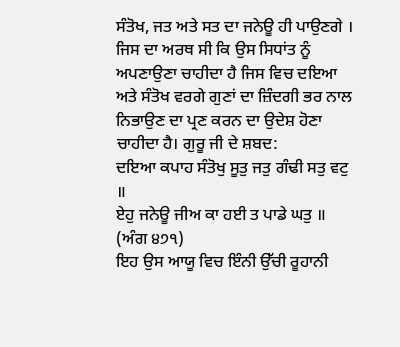ਸੰਤੋਖ, ਜਤ ਅਤੇ ਸਤ ਦਾ ਜਨੇਊ ਹੀ ਪਾਉਣਗੇ । ਜਿਸ ਦਾ ਅਰਥ ਸੀ ਕਿ ਉਸ ਸਿਧਾਂਤ ਨੂੰ ਅਪਣਾਉਣਾ ਚਾਹੀਦਾ ਹੈ ਜਿਸ ਵਿਚ ਦਇਆ ਅਤੇ ਸੰਤੋਖ ਵਰਗੇ ਗੁਣਾਂ ਦਾ ਜ਼ਿੰਦਗੀ ਭਰ ਨਾਲ ਨਿਭਾਉਣ ਦਾ ਪ੍ਰਣ ਕਰਨ ਦਾ ਉਦੇਸ਼ ਹੋਣਾ ਚਾਹੀਦਾ ਹੈ। ਗੁਰੂ ਜੀ ਦੇ ਸ਼ਬਦ:
ਦਇਆ ਕਪਾਹ ਸੰਤੋਖੁ ਸੂਤੁ ਜਤੁ ਗੰਢੀ ਸਤੁ ਵਟੁ ॥
ਏਹੁ ਜਨੇਊ ਜੀਅ ਕਾ ਹਈ ਤ ਪਾਡੇ ਘਤੁ ॥ (ਅੰਗ ੪੭੧)
ਇਹ ਉਸ ਆਯੂ ਵਿਚ ਇੰਨੀ ਉੱਚੀ ਰੂਹਾਨੀ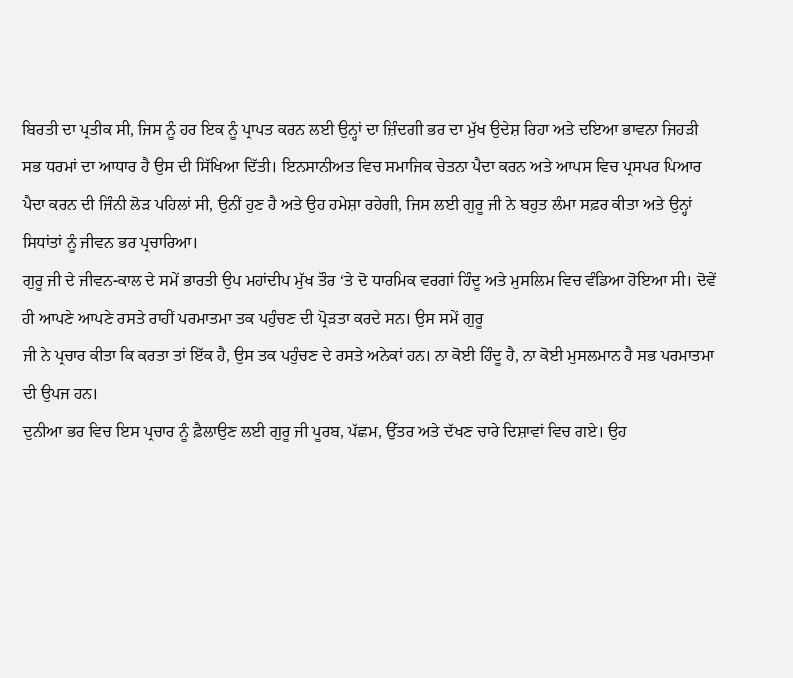ਬਿਰਤੀ ਦਾ ਪ੍ਰਤੀਕ ਸੀ, ਜਿਸ ਨੂੰ ਹਰ ਇਕ ਨੂੰ ਪ੍ਰਾਪਤ ਕਰਨ ਲਈ ਉਨ੍ਹਾਂ ਦਾ ਜ਼ਿੰਦਗੀ ਭਰ ਦਾ ਮੁੱਖ ਉਦੇਸ਼ ਰਿਹਾ ਅਤੇ ਦਇਆ ਭਾਵਨਾ ਜਿਹੜੀ ਸਭ ਧਰਮਾਂ ਦਾ ਆਧਾਰ ਹੈ ਉਸ ਦੀ ਸਿੱਖਿਆ ਦਿੱਤੀ। ਇਨਸਾਨੀਅਤ ਵਿਚ ਸਮਾਜਿਕ ਚੇਤਨਾ ਪੈਦਾ ਕਰਨ ਅਤੇ ਆਪਸ ਵਿਚ ਪ੍ਰਸਪਰ ਪਿਆਰ ਪੈਦਾ ਕਰਨ ਦੀ ਜਿੰਨੀ ਲੋੜ ਪਹਿਲਾਂ ਸੀ, ਉਨੀਂ ਹੁਣ ਹੈ ਅਤੇ ਉਹ ਹਮੇਸ਼ਾ ਰਹੇਗੀ, ਜਿਸ ਲਈ ਗੁਰੂ ਜੀ ਨੇ ਬਹੁਤ ਲੰਮਾ ਸਫ਼ਰ ਕੀਤਾ ਅਤੇ ਉਨ੍ਹਾਂ ਸਿਧਾਂਤਾਂ ਨੂੰ ਜੀਵਨ ਭਰ ਪ੍ਰਚਾਰਿਆ।
ਗੁਰੂ ਜੀ ਦੇ ਜੀਵਨ-ਕਾਲ ਦੇ ਸਮੇਂ ਭਾਰਤੀ ਉਪ ਮਹਾਂਦੀਪ ਮੁੱਖ ਤੌਰ ‘ਤੇ ਦੋ ਧਾਰਮਿਕ ਵਰਗਾਂ ਹਿੰਦੂ ਅਤੇ ਮੁਸਲਿਮ ਵਿਚ ਵੰਡਿਆ ਹੋਇਆ ਸੀ। ਦੋਵੇਂ ਹੀ ਆਪਣੇ ਆਪਣੇ ਰਸਤੇ ਰਾਹੀਂ ਪਰਮਾਤਮਾ ਤਕ ਪਹੁੰਚਣ ਦੀ ਪ੍ਰੋੜਤਾ ਕਰਦੇ ਸਨ। ਉਸ ਸਮੇਂ ਗੁਰੂ
ਜੀ ਨੇ ਪ੍ਰਚਾਰ ਕੀਤਾ ਕਿ ਕਰਤਾ ਤਾਂ ਇੱਕ ਹੈ, ਉਸ ਤਕ ਪਹੁੰਚਣ ਦੇ ਰਸਤੇ ਅਨੇਕਾਂ ਹਨ। ਨਾ ਕੋਈ ਹਿੰਦੂ ਹੈ, ਨਾ ਕੋਈ ਮੁਸਲਮਾਨ ਹੈ ਸਭ ਪਰਮਾਤਮਾ ਦੀ ਉਪਜ ਹਨ।
ਦੁਨੀਆ ਭਰ ਵਿਚ ਇਸ ਪ੍ਰਚਾਰ ਨੂੰ ਫ਼ੈਲਾਉਣ ਲਈ ਗੁਰੂ ਜੀ ਪੂਰਬ, ਪੱਛਮ, ਉੱਤਰ ਅਤੇ ਦੱਖਣ ਚਾਰੇ ਦਿਸ਼ਾਵਾਂ ਵਿਚ ਗਏ। ਉਹ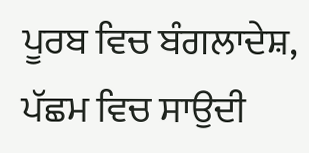ਪੂਰਬ ਵਿਚ ਬੰਗਲਾਦੇਸ਼, ਪੱਛਮ ਵਿਚ ਸਾਉਦੀ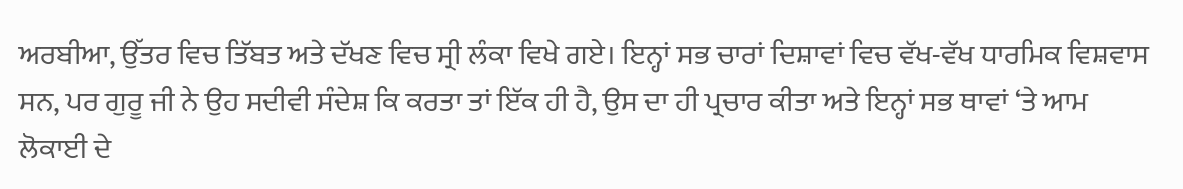ਅਰਬੀਆ, ਉੱਤਰ ਵਿਚ ਤਿੱਬਤ ਅਤੇ ਦੱਖਣ ਵਿਚ ਸ੍ਰੀ ਲੰਕਾ ਵਿਖੇ ਗਏ। ਇਨ੍ਹਾਂ ਸਭ ਚਾਰਾਂ ਦਿਸ਼ਾਵਾਂ ਵਿਚ ਵੱਖ-ਵੱਖ ਧਾਰਮਿਕ ਵਿਸ਼ਵਾਸ ਸਨ, ਪਰ ਗੁਰੂ ਜੀ ਨੇ ਉਹ ਸਦੀਵੀ ਸੰਦੇਸ਼ ਕਿ ਕਰਤਾ ਤਾਂ ਇੱਕ ਹੀ ਹੈ, ਉਸ ਦਾ ਹੀ ਪ੍ਰਚਾਰ ਕੀਤਾ ਅਤੇ ਇਨ੍ਹਾਂ ਸਭ ਥਾਵਾਂ ‘ਤੇ ਆਮ ਲੋਕਾਈ ਦੇ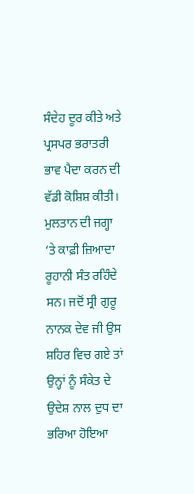ਸੰਦੇਹ ਦੂਰ ਕੀਤੇ ਅਤੇ ਪ੍ਰਸਪਰ ਭਰਾਤਰੀ ਭਾਵ ਪੈਦਾ ਕਰਨ ਦੀ ਵੱਡੀ ਕੋਸ਼ਿਸ਼ ਕੀਤੀ। ਮੁਲਤਾਨ ਦੀ ਜਗ੍ਹਾ ‘ਤੇ ਕਾਫ਼ੀ ਜ਼ਿਆਦਾ ਰੂਹਾਨੀ ਸੰਤ ਰਹਿੰਦੇ ਸਨ। ਜਦੋਂ ਸ੍ਰੀ ਗੁਰੂ ਨਾਨਕ ਦੇਵ ਜੀ ਉਸ ਸ਼ਹਿਰ ਵਿਚ ਗਏ ਤਾਂ ਉਨ੍ਹਾਂ ਨੂੰ ਸੰਕੇਤ ਦੇ ਉਦੇਸ਼ ਨਾਲ ਦੁਧ ਦਾ ਭਰਿਆ ਹੋਇਆ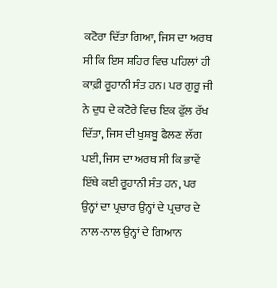ਕਟੋਰਾ ਦਿੱਤਾ ਗਿਆ, ਜਿਸ ਦਾ ਅਰਥ ਸੀ ਕਿ ਇਸ ਸ਼ਹਿਰ ਵਿਚ ਪਹਿਲਾਂ ਹੀ ਕਾਫ਼ੀ ਰੂਹਾਨੀ ਸੰਤ ਹਨ। ਪਰ ਗੁਰੂ ਜੀ ਨੇ ਦੁਧ ਦੇ ਕਟੋਰੇ ਵਿਚ ਇਕ ਫੁੱਲ ਰੱਖ ਦਿੱਤਾ, ਜਿਸ ਦੀ ਖੁਸ਼ਬੂ ਫੈਲਣ ਲੱਗ ਪਈ, ਜਿਸ ਦਾ ਅਰਥ ਸੀ ਕਿ ਭਾਵੇਂ ਇੱਥੇ ਕਈ ਰੂਹਾਨੀ ਸੰਤ ਹਨ, ਪਰ ਉਨ੍ਹਾਂ ਦਾ ਪ੍ਰਚਾਰ ਉਨ੍ਹਾਂ ਦੇ ਪ੍ਰਚਾਰ ਦੇ ਨਾਲ-ਨਾਲ ਉਨ੍ਹਾਂ ਦੇ ਗਿਆਨ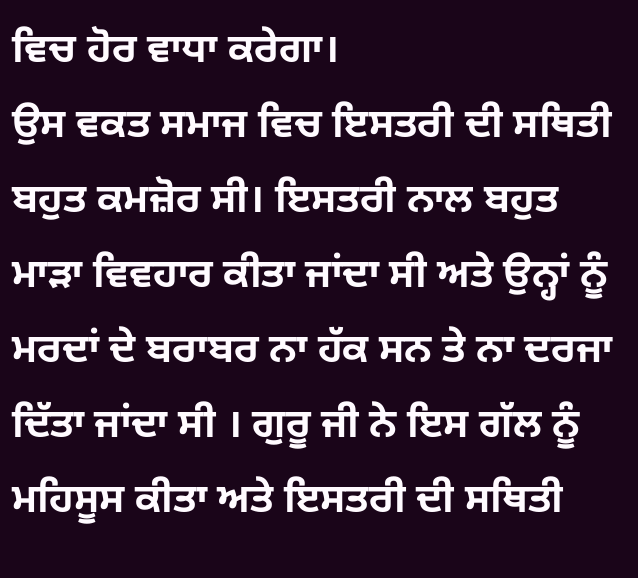ਵਿਚ ਹੋਰ ਵਾਧਾ ਕਰੇਗਾ।
ਉਸ ਵਕਤ ਸਮਾਜ ਵਿਚ ਇਸਤਰੀ ਦੀ ਸਥਿਤੀ ਬਹੁਤ ਕਮਜ਼ੋਰ ਸੀ। ਇਸਤਰੀ ਨਾਲ ਬਹੁਤ ਮਾੜਾ ਵਿਵਹਾਰ ਕੀਤਾ ਜਾਂਦਾ ਸੀ ਅਤੇ ਉਨ੍ਹਾਂ ਨੂੰ ਮਰਦਾਂ ਦੇ ਬਰਾਬਰ ਨਾ ਹੱਕ ਸਨ ਤੇ ਨਾ ਦਰਜਾ ਦਿੱਤਾ ਜਾਂਦਾ ਸੀ । ਗੁਰੂ ਜੀ ਨੇ ਇਸ ਗੱਲ ਨੂੰ ਮਹਿਸੂਸ ਕੀਤਾ ਅਤੇ ਇਸਤਰੀ ਦੀ ਸਥਿਤੀ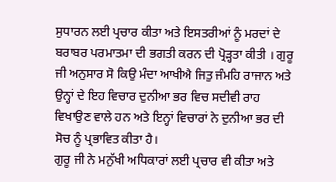ਸੁਧਾਰਨ ਲਈ ਪ੍ਰਚਾਰ ਕੀਤਾ ਅਤੇ ਇਸਤਰੀਆਂ ਨੂੰ ਮਰਦਾਂ ਦੇ ਬਰਾਬਰ ਪਰਮਾਤਮਾ ਦੀ ਭਗਤੀ ਕਰਨ ਦੀ ਪ੍ਰੋੜ੍ਹਤਾ ਕੀਤੀ । ਗੁਰੂ ਜੀ ਅਨੁਸਾਰ ਸੋ ਕਿਉ ਮੰਦਾ ਆਖੀਐ ਜਿਤੁ ਜੰਮਹਿ ਰਾਜਾਨ ਅਤੇ ਉਨ੍ਹਾਂ ਦੇ ਇਹ ਵਿਚਾਰ ਦੁਨੀਆ ਭਰ ਵਿਚ ਸਦੀਵੀ ਰਾਹ ਵਿਖਾਉਣ ਵਾਲੇ ਹਨ ਅਤੇ ਇਨ੍ਹਾਂ ਵਿਚਾਰਾਂ ਨੇ ਦੁਨੀਆ ਭਰ ਦੀ ਸੋਚ ਨੂੰ ਪ੍ਰਭਾਵਿਤ ਕੀਤਾ ਹੈ।
ਗੁਰੂ ਜੀ ਨੇ ਮਨੁੱਖੀ ਅਧਿਕਾਰਾਂ ਲਈ ਪ੍ਰਚਾਰ ਵੀ ਕੀਤਾ ਅਤੇ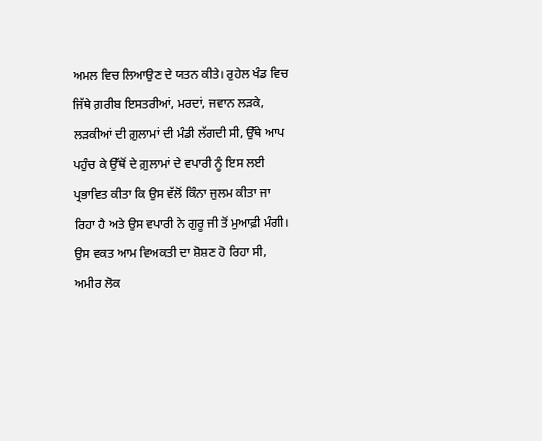ਅਮਲ ਵਿਚ ਲਿਆਉਣ ਦੇ ਯਤਨ ਕੀਤੇ। ਰੁਹੇਲ ਖੰਡ ਵਿਚ ਜਿੱਥੇ ਗ਼ਰੀਬ ਇਸਤਰੀਆਂ, ਮਰਦਾਂ, ਜਵਾਨ ਲੜਕੇ, ਲੜਕੀਆਂ ਦੀ ਗ਼ੁਲਾਮਾਂ ਦੀ ਮੰਡੀ ਲੱਗਦੀ ਸੀ, ਉੱਥੇ ਆਪ ਪਹੁੰਚ ਕੇ ਉੱਥੋਂ ਦੇ ਗ਼ੁਲਾਮਾਂ ਦੇ ਵਪਾਰੀ ਨੂੰ ਇਸ ਲਈ ਪ੍ਰਭਾਵਿਤ ਕੀਤਾ ਕਿ ਉਸ ਵੱਲੋਂ ਕਿੰਨਾ ਜੁਲਮ ਕੀਤਾ ਜਾ ਰਿਹਾ ਹੈ ਅਤੇ ਉਸ ਵਪਾਰੀ ਨੇ ਗੁਰੂ ਜੀ ਤੋਂ ਮੁਆਫ਼ੀ ਮੰਗੀ।
ਉਸ ਵਕਤ ਆਮ ਵਿਅਕਤੀ ਦਾ ਸ਼ੋਸ਼ਣ ਹੋ ਰਿਹਾ ਸੀ, ਅਮੀਰ ਲੋਕ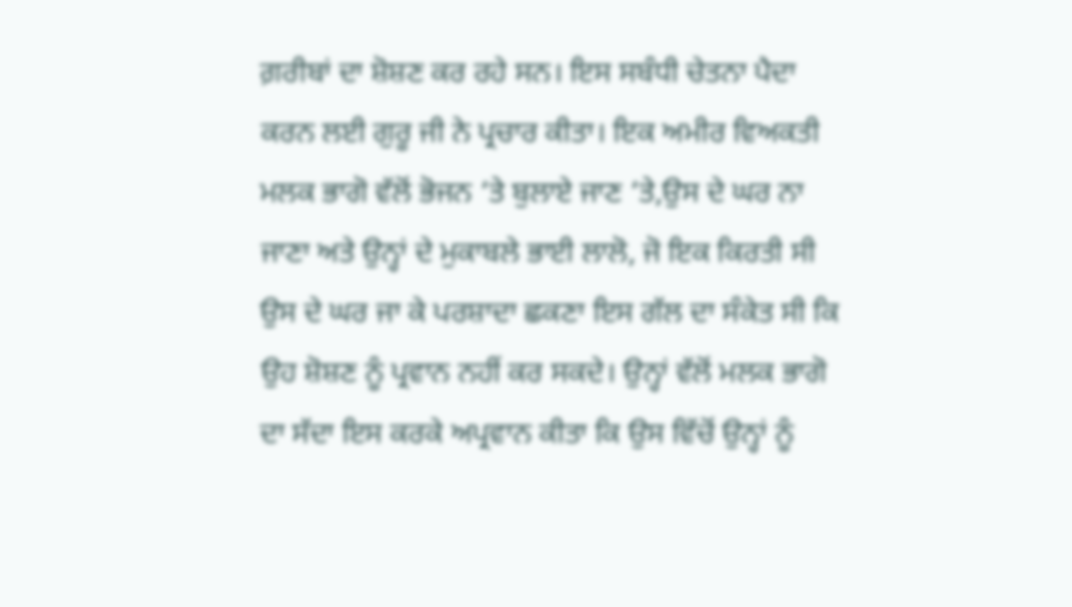ਗ਼ਰੀਬਾਂ ਦਾ ਸ਼ੋਸ਼ਣ ਕਰ ਰਹੇ ਸਨ। ਇਸ ਸਬੰਧੀ ਚੇਤਨਾ ਪੈਦਾ ਕਰਨ ਲਈ ਗੁਰੂ ਜੀ ਨੇ ਪ੍ਰਚਾਰ ਕੀਤਾ। ਇਕ ਅਮੀਰ ਵਿਅਕਤੀ ਮਲਕ ਭਾਗੋ ਵੱਲੋਂ ਭੋਜਨ ‘ਤੇ ਬੁਲਾਏ ਜਾਣ ‘ਤੇ,ਉਸ ਦੇ ਘਰ ਨਾ ਜਾਣਾ ਅਤੇ ਉਨ੍ਹਾਂ ਦੇ ਮੁਕਾਬਲੇ ਭਾਈ ਲਾਲੋ, ਜੋ ਇਕ ਕਿਰਤੀ ਸੀ ਉਸ ਦੇ ਘਰ ਜਾ ਕੇ ਪਰਸ਼ਾਦਾ ਛਕਣਾ ਇਸ ਗੱਲ ਦਾ ਸੰਕੇਤ ਸੀ ਕਿ ਉਹ ਸ਼ੋਸ਼ਣ ਨੂੰ ਪ੍ਰਵਾਨ ਨਹੀਂ ਕਰ ਸਕਦੇ। ਉਨ੍ਹਾਂ ਵੱਲੋਂ ਮਲਕ ਭਾਗੋ ਦਾ ਸੱਦਾ ਇਸ ਕਰਕੇ ਅਪ੍ਰਵਾਨ ਕੀਤਾ ਕਿ ਉਸ ਵਿੱਚੋਂ ਉਨ੍ਹਾਂ ਨੂੰ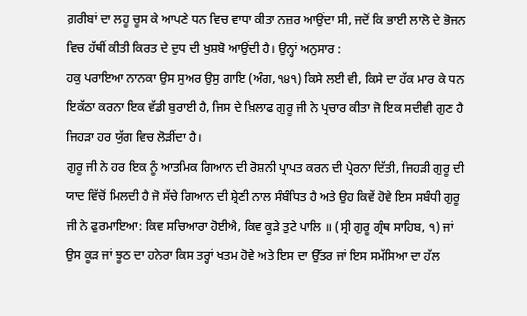ਗ਼ਰੀਬਾਂ ਦਾ ਲਹੂ ਚੂਸ ਕੇ ਆਪਣੇ ਧਨ ਵਿਚ ਵਾਧਾ ਕੀਤਾ ਨਜ਼ਰ ਆਉਂਦਾ ਸੀ, ਜਦੋਂ ਕਿ ਭਾਈ ਲਾਲੋ ਦੇ ਭੋਜਨ ਵਿਚ ਹੱਥੀਂ ਕੀਤੀ ਕਿਰਤ ਦੇ ਦੁਧ ਦੀ ਖੁਸ਼ਬੋ ਆਉਂਦੀ ਹੈ। ਉਨ੍ਹਾਂ ਅਨੁਸਾਰ :
ਹਕੁ ਪਰਾਇਆ ਨਾਨਕਾ ਉਸ ਸੁਅਰ ਉਸੁ ਗਾਇ (ਅੰਗ,੧੪੧) ਕਿਸੇ ਲਈ ਵੀ, ਕਿਸੇ ਦਾ ਹੱਕ ਮਾਰ ਕੇ ਧਨ ਇਕੱਠਾ ਕਰਨਾ ਇਕ ਵੱਡੀ ਬੁਰਾਈ ਹੈ, ਜਿਸ ਦੇ ਖ਼ਿਲਾਫ ਗੁਰੂ ਜੀ ਨੇ ਪ੍ਰਚਾਰ ਕੀਤਾ ਜੋ ਇਕ ਸਦੀਵੀ ਗੁਣ ਹੈ ਜਿਹੜਾ ਹਰ ਯੁੱਗ ਵਿਚ ਲੋੜੀਂਦਾ ਹੈ।
ਗੁਰੂ ਜੀ ਨੇ ਹਰ ਇਕ ਨੂੰ ਆਤਮਿਕ ਗਿਆਨ ਦੀ ਰੋਸ਼ਨੀ ਪ੍ਰਾਪਤ ਕਰਨ ਦੀ ਪ੍ਰੇਰਨਾ ਦਿੱਤੀ, ਜਿਹੜੀ ਗੁਰੂ ਦੀ ਯਾਦ ਵਿੱਚੋਂ ਮਿਲਦੀ ਹੈ ਜੋ ਸੱਚੇ ਗਿਆਨ ਦੀ ਸ਼੍ਰੇਣੀ ਨਾਲ ਸੰਬੰਧਿਤ ਹੈ ਅਤੇ ਉਹ ਕਿਵੇਂ ਹੋਵੇ ਇਸ ਸਬੰਧੀ ਗੁਰੂ ਜੀ ਨੇ ਫੁਰਮਾਇਆ: ਕਿਵ ਸਚਿਆਰਾ ਹੋਈਐ, ਕਿਵ ਕੂੜੇ ਤੁਟੇ ਪਾਲਿ ॥ (ਸ੍ਰੀ ਗੁਰੂ ਗ੍ਰੰਥ ਸਾਹਿਬ, ੧) ਜਾਂ ਉਸ ਕੂੜ ਜਾਂ ਝੂਠ ਦਾ ਹਨੇਰਾ ਕਿਸ ਤਰ੍ਹਾਂ ਖਤਮ ਹੋਵੇ ਅਤੇ ਇਸ ਦਾ ਉੱਤਰ ਜਾਂ ਇਸ ਸਮੱਸਿਆ ਦਾ ਹੱਲ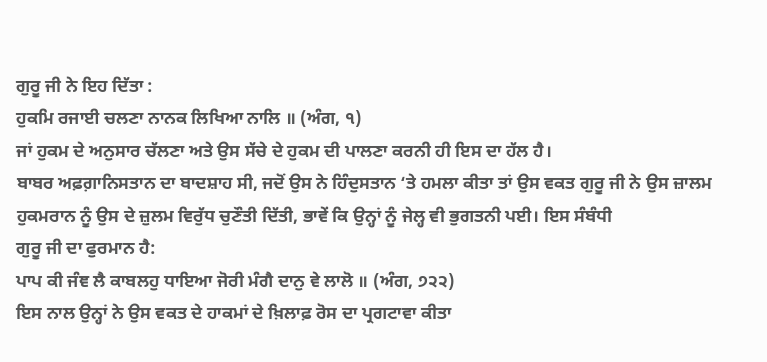ਗੁਰੂ ਜੀ ਨੇ ਇਹ ਦਿੱਤਾ :
ਹੁਕਮਿ ਰਜਾਈ ਚਲਣਾ ਨਾਨਕ ਲਿਖਿਆ ਨਾਲਿ ॥ (ਅੰਗ, ੧)
ਜਾਂ ਹੁਕਮ ਦੇ ਅਨੁਸਾਰ ਚੱਲਣਾ ਅਤੇ ਉਸ ਸੱਚੇ ਦੇ ਹੁਕਮ ਦੀ ਪਾਲਣਾ ਕਰਨੀ ਹੀ ਇਸ ਦਾ ਹੱਲ ਹੈ।
ਬਾਬਰ ਅਫ਼ਗ਼ਾਨਿਸਤਾਨ ਦਾ ਬਾਦਸ਼ਾਹ ਸੀ, ਜਦੋਂ ਉਸ ਨੇ ਹਿੰਦੁਸਤਾਨ ‘ਤੇ ਹਮਲਾ ਕੀਤਾ ਤਾਂ ਉਸ ਵਕਤ ਗੁਰੂ ਜੀ ਨੇ ਉਸ ਜ਼ਾਲਮ ਹੁਕਮਰਾਨ ਨੂੰ ਉਸ ਦੇ ਜ਼ੁਲਮ ਵਿਰੁੱਧ ਚੁਣੌਤੀ ਦਿੱਤੀ, ਭਾਵੇਂ ਕਿ ਉਨ੍ਹਾਂ ਨੂੰ ਜੇਲ੍ਹ ਵੀ ਭੁਗਤਨੀ ਪਈ। ਇਸ ਸੰਬੰਧੀ
ਗੁਰੂ ਜੀ ਦਾ ਫੁਰਮਾਨ ਹੈ:
ਪਾਪ ਕੀ ਜੰਞ ਲੈ ਕਾਬਲਹੁ ਧਾਇਆ ਜੋਰੀ ਮੰਗੈ ਦਾਨੁ ਵੇ ਲਾਲੋ ॥ (ਅੰਗ, ੭੨੨)
ਇਸ ਨਾਲ ਉਨ੍ਹਾਂ ਨੇ ਉਸ ਵਕਤ ਦੇ ਹਾਕਮਾਂ ਦੇ ਖ਼ਿਲਾਫ਼ ਰੋਸ ਦਾ ਪ੍ਰਗਟਾਵਾ ਕੀਤਾ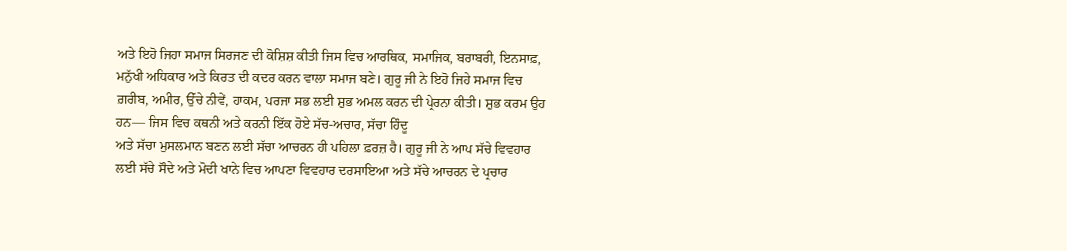ਅਤੇ ਇਹੋ ਜਿਹਾ ਸਮਾਜ ਸਿਰਜਣ ਦੀ ਕੋਸ਼ਿਸ਼ ਕੀਤੀ ਜਿਸ ਵਿਚ ਆਰਥਿਕ, ਸਮਾਜਿਕ, ਬਰਾਬਰੀ, ਇਨਸਾਫ਼, ਮਨੁੱਖੀ ਅਧਿਕਾਰ ਅਤੇ ਕਿਰਤ ਦੀ ਕਦਰ ਕਰਨ ਵਾਲਾ ਸਮਾਜ ਬਣੇ। ਗੁਰੂ ਜੀ ਨੇ ਇਹੋ ਜਿਹੇ ਸਮਾਜ ਵਿਚ ਗ਼ਰੀਬ, ਅਮੀਰ, ਉੱਚੇ ਨੀਵੇਂ, ਹਾਕਮ, ਪਰਜਾ ਸਭ ਲਈ ਸ਼ੁਭ ਅਮਲ ਕਰਨ ਦੀ ਪ੍ਰੇਰਨਾ ਕੀਤੀ। ਸ਼ੁਭ ਕਰਮ ਉਹ ਹਨ— ਜਿਸ ਵਿਚ ਕਥਨੀ ਅਤੇ ਕਰਨੀ ਇੱਕ ਹੋਏ ਸੱਚ-ਅਚਾਰ, ਸੱਚਾ ਹਿੰਦੂ
ਅਤੇ ਸੱਚਾ ਮੁਸਲਮਾਨ ਬਣਨ ਲਈ ਸੱਚਾ ਆਚਰਨ ਹੀ ਪਹਿਲਾ ਫ਼ਰਜ਼ ਹੈ। ਗੁਰੂ ਜੀ ਨੇ ਆਪ ਸੱਚੇ ਵਿਵਹਾਰ ਲਈ ਸੱਚੇ ਸੌਦੇ ਅਤੇ ਮੋਦੀ ਖਾਨੇ ਵਿਚ ਆਪਣਾ ਵਿਵਹਾਰ ਦਰਸਾਇਆ ਅਤੇ ਸੱਚੇ ਆਚਰਨ ਦੇ ਪ੍ਰਚਾਰ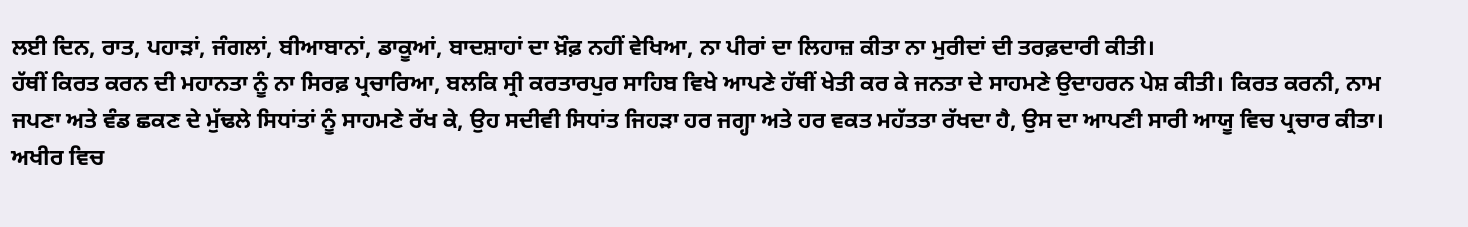ਲਈ ਦਿਨ, ਰਾਤ, ਪਹਾੜਾਂ, ਜੰਗਲਾਂ, ਬੀਆਬਾਨਾਂ, ਡਾਕੂਆਂ, ਬਾਦਸ਼ਾਹਾਂ ਦਾ ਖ਼ੌਫ਼ ਨਹੀਂ ਵੇਖਿਆ, ਨਾ ਪੀਰਾਂ ਦਾ ਲਿਹਾਜ਼ ਕੀਤਾ ਨਾ ਮੁਰੀਦਾਂ ਦੀ ਤਰਫ਼ਦਾਰੀ ਕੀਤੀ।
ਹੱਥੀਂ ਕਿਰਤ ਕਰਨ ਦੀ ਮਹਾਨਤਾ ਨੂੰ ਨਾ ਸਿਰਫ਼ ਪ੍ਰਚਾਰਿਆ, ਬਲਕਿ ਸ੍ਰੀ ਕਰਤਾਰਪੁਰ ਸਾਹਿਬ ਵਿਖੇ ਆਪਣੇ ਹੱਥੀਂ ਖੇਤੀ ਕਰ ਕੇ ਜਨਤਾ ਦੇ ਸਾਹਮਣੇ ਉਦਾਹਰਨ ਪੇਸ਼ ਕੀਤੀ। ਕਿਰਤ ਕਰਨੀ, ਨਾਮ ਜਪਣਾ ਅਤੇ ਵੰਡ ਛਕਣ ਦੇ ਮੁੱਢਲੇ ਸਿਧਾਂਤਾਂ ਨੂੰ ਸਾਹਮਣੇ ਰੱਖ ਕੇ, ਉਹ ਸਦੀਵੀ ਸਿਧਾਂਤ ਜਿਹੜਾ ਹਰ ਜਗ੍ਹਾ ਅਤੇ ਹਰ ਵਕਤ ਮਹੱਤਤਾ ਰੱਖਦਾ ਹੈ, ਉਸ ਦਾ ਆਪਣੀ ਸਾਰੀ ਆਯੂ ਵਿਚ ਪ੍ਰਚਾਰ ਕੀਤਾ।
ਅਖੀਰ ਵਿਚ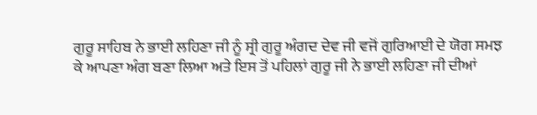ਗੁਰੂ ਸਾਹਿਬ ਨੇ ਭਾਈ ਲਹਿਣਾ ਜੀ ਨੂੰ ਸ੍ਰੀ ਗੁਰੂ ਅੰਗਦ ਦੇਵ ਜੀ ਵਜੋਂ ਗੁਰਿਆਈ ਦੇ ਯੋਗ ਸਮਝ ਕੇ ਆਪਣਾ ਅੰਗ ਬਣਾ ਲਿਆ ਅਤੇ ਇਸ ਤੋਂ ਪਹਿਲਾਂ ਗੁਰੂ ਜੀ ਨੇ ਭਾਈ ਲਹਿਣਾ ਜੀ ਦੀਆਂ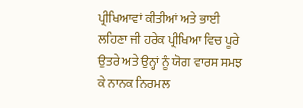ਪ੍ਰੀਖਿਆਵਾਂ ਕੀਤੀਆਂ ਅਤੇ ਭਾਈ ਲਹਿਣਾ ਜੀ ਹਰੇਕ ਪ੍ਰੀਖਿਆ ਵਿਚ ਪੂਰੇ ਉਤਰੇ ਅਤੇ ਉਨ੍ਹਾਂ ਨੂੰ ਯੋਗ ਵਾਰਸ ਸਮਝ ਕੇ ਨਾਨਕ ਨਿਰਮਲ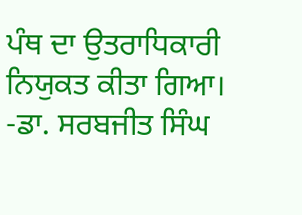ਪੰਥ ਦਾ ਉਤਰਾਧਿਕਾਰੀ ਨਿਯੁਕਤ ਕੀਤਾ ਗਿਆ।
-ਡਾ. ਸਰਬਜੀਤ ਸਿੰਘ